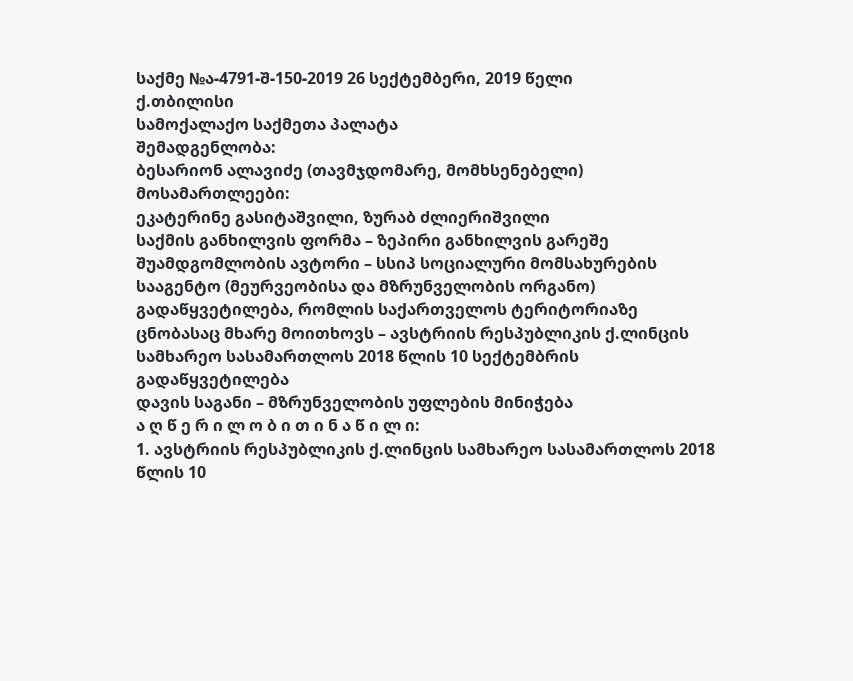საქმე №ა-4791-შ-150-2019 26 სექტემბერი, 2019 წელი
ქ.თბილისი
სამოქალაქო საქმეთა პალატა
შემადგენლობა:
ბესარიონ ალავიძე (თავმჯდომარე, მომხსენებელი)
მოსამართლეები:
ეკატერინე გასიტაშვილი, ზურაბ ძლიერიშვილი
საქმის განხილვის ფორმა – ზეპირი განხილვის გარეშე
შუამდგომლობის ავტორი – სსიპ სოციალური მომსახურების სააგენტო (მეურვეობისა და მზრუნველობის ორგანო)
გადაწყვეტილება, რომლის საქართველოს ტერიტორიაზე ცნობასაც მხარე მოითხოვს – ავსტრიის რესპუბლიკის ქ.ლინცის სამხარეო სასამართლოს 2018 წლის 10 სექტემბრის გადაწყვეტილება
დავის საგანი – მზრუნველობის უფლების მინიჭება
ა ღ წ ე რ ი ლ ო ბ ი თ ი ნ ა წ ი ლ ი:
1. ავსტრიის რესპუბლიკის ქ.ლინცის სამხარეო სასამართლოს 2018 წლის 10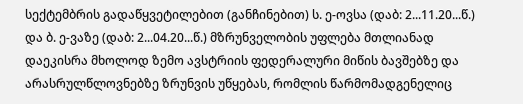სექტემბრის გადაწყვეტილებით (განჩინებით) ს. ე-ოვსა (დაბ: 2...11.20...წ.) და ბ. ე-ვაზე (დაბ: 2...04.20...წ.) მზრუნველობის უფლება მთლიანად დაეკისრა მხოლოდ ზემო ავსტრიის ფედერალური მიწის ბავშებზე და არასრულწლოვნებზე ზრუნვის უწყებას, რომლის წარმომადგენელიც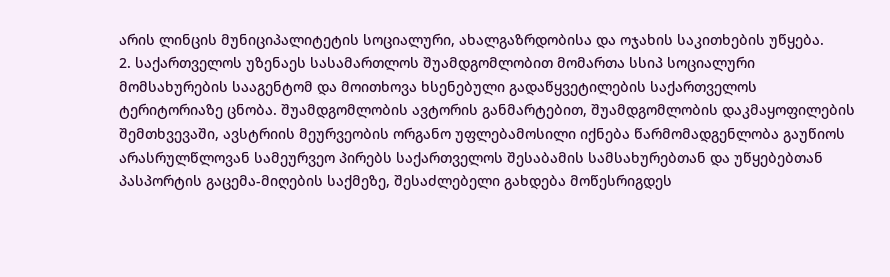არის ლინცის მუნიციპალიტეტის სოციალური, ახალგაზრდობისა და ოჯახის საკითხების უწყება.
2. საქართველოს უზენაეს სასამართლოს შუამდგომლობით მომართა სსიპ სოციალური მომსახურების სააგენტომ და მოითხოვა ხსენებული გადაწყვეტილების საქართველოს ტერიტორიაზე ცნობა. შუამდგომლობის ავტორის განმარტებით, შუამდგომლობის დაკმაყოფილების შემთხვევაში, ავსტრიის მეურვეობის ორგანო უფლებამოსილი იქნება წარმომადგენლობა გაუწიოს არასრულწლოვან სამეურვეო პირებს საქართველოს შესაბამის სამსახურებთან და უწყებებთან პასპორტის გაცემა-მიღების საქმეზე, შესაძლებელი გახდება მოწესრიგდეს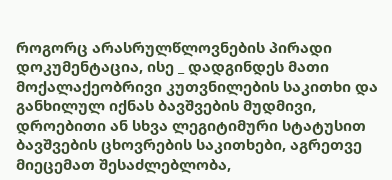როგორც არასრულწლოვნების პირადი დოკუმენტაცია, ისე _ დადგინდეს მათი მოქალაქეობრივი კუთვნილების საკითხი და განხილულ იქნას ბავშვების მუდმივი, დროებითი ან სხვა ლეგიტიმური სტატუსით ბავშვების ცხოვრების საკითხები, აგრეთვე მიეცემათ შესაძლებლობა,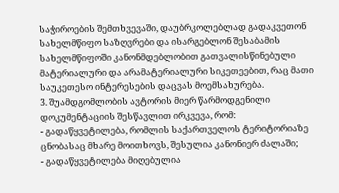საჭიროების შემთხვევაში, დაუბრკოლებლად გადაკვეთონ სახელმწიფო საზღვრები და ისარგებლონ შესაბამის სახელმწიფოში კანონმდებლობით გათვალისწინებული მატერიალური და არამატერიალური სიკეთეებით, რაც მათი საუკეთესო ინტერესების დაცვას მოემსახურება.
3. შუამდგომლობის ავტორის მიერ წარმოდგენილი დოკუმენტაციის შესწავლით ირკვევა, რომ:
- გადაწყვეტილება, რომლის საქართველოს ტერიტორიაზე ცნობასაც მხარე მოითხოვს, შესულია კანონიერ ძალაში;
- გადაწყვეტილება მიღებულია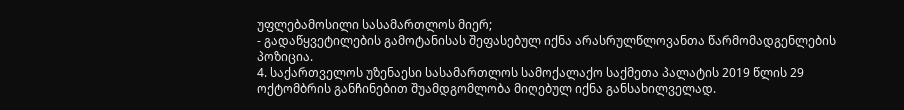უფლებამოსილი სასამართლოს მიერ;
- გადაწყვეტილების გამოტანისას შეფასებულ იქნა არასრულწლოვანთა წარმომადგენლების პოზიცია.
4. საქართველოს უზენაესი სასამართლოს სამოქალაქო საქმეთა პალატის 2019 წლის 29 ოქტომბრის განჩინებით შუამდგომლობა მიღებულ იქნა განსახილველად.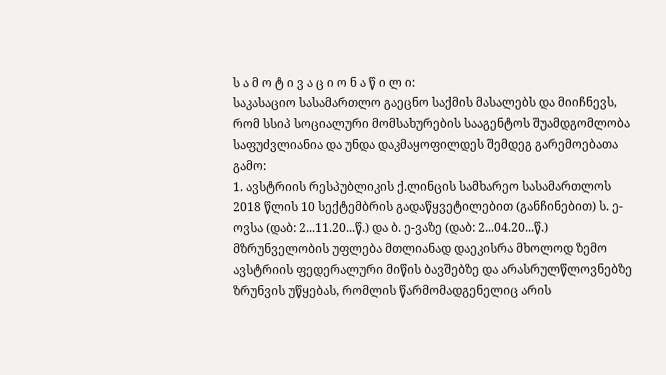ს ა მ ო ტ ი ვ ა ც ი ო ნ ა წ ი ლ ი:
საკასაციო სასამართლო გაეცნო საქმის მასალებს და მიიჩნევს, რომ სსიპ სოციალური მომსახურების სააგენტოს შუამდგომლობა საფუძვლიანია და უნდა დაკმაყოფილდეს შემდეგ გარემოებათა გამო:
1. ავსტრიის რესპუბლიკის ქ.ლინცის სამხარეო სასამართლოს 2018 წლის 10 სექტემბრის გადაწყვეტილებით (განჩინებით) ს. ე-ოვსა (დაბ: 2...11.20...წ.) და ბ. ე-ვაზე (დაბ: 2...04.20...წ.) მზრუნველობის უფლება მთლიანად დაეკისრა მხოლოდ ზემო ავსტრიის ფედერალური მიწის ბავშებზე და არასრულწლოვნებზე ზრუნვის უწყებას, რომლის წარმომადგენელიც არის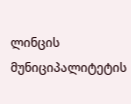ლინცის მუნიციპალიტეტის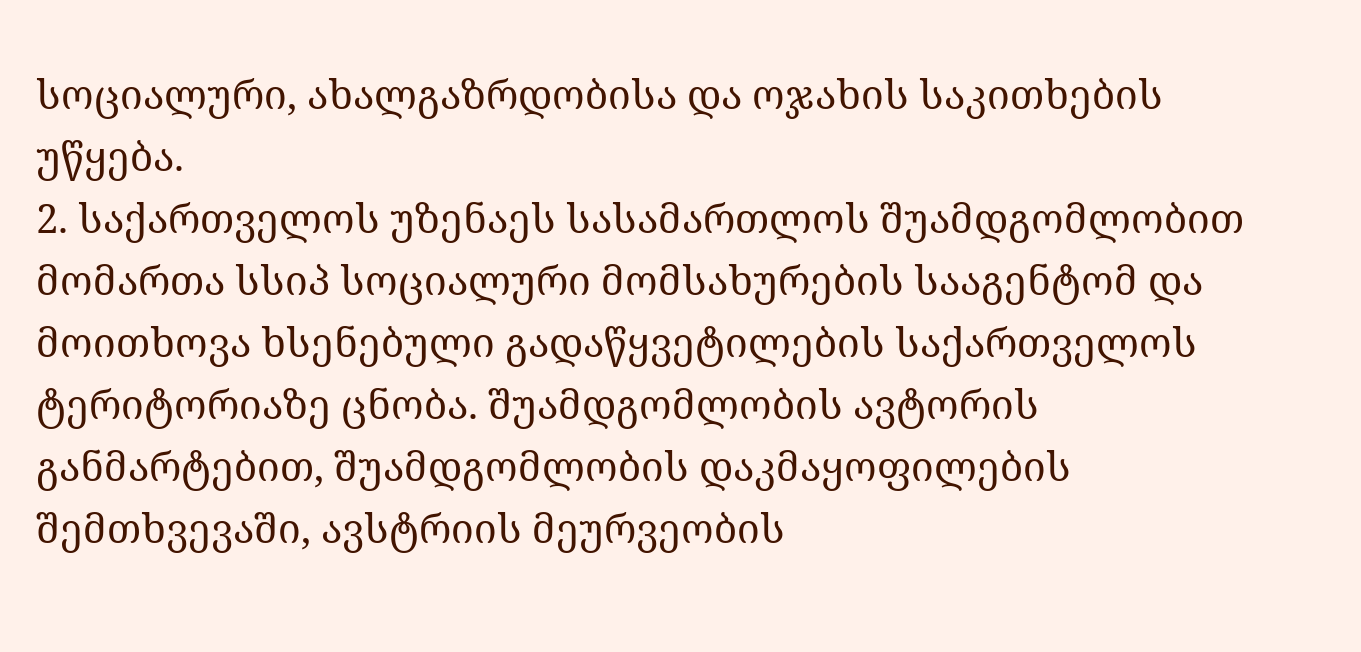სოციალური, ახალგაზრდობისა და ოჯახის საკითხების უწყება.
2. საქართველოს უზენაეს სასამართლოს შუამდგომლობით მომართა სსიპ სოციალური მომსახურების სააგენტომ და მოითხოვა ხსენებული გადაწყვეტილების საქართველოს ტერიტორიაზე ცნობა. შუამდგომლობის ავტორის განმარტებით, შუამდგომლობის დაკმაყოფილების შემთხვევაში, ავსტრიის მეურვეობის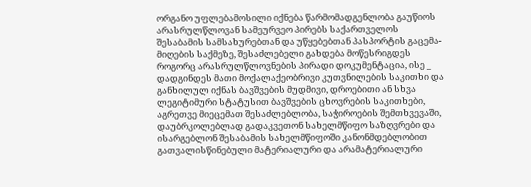ორგანო უფლებამოსილი იქნება წარმომადგენლობა გაუწიოს არასრულწლოვან სამეურვეო პირებს საქართველოს შესაბამის სამსახურებთან და უწყებებთან პასპორტის გაცემა-მიღების საქმეზე, შესაძლებელი გახდება მოწესრიგდეს როგორც არასრულწლოვნების პირადი დოკუმენტაცია, ისე _ დადგინდეს მათი მოქალაქეობრივი კუთვნილების საკითხი და განხილულ იქნას ბავშვების მუდმივი, დროებითი ან სხვა ლეგიტიმური სტატუსით ბავშვების ცხოვრების საკითხები, აგრეთვე მიეცემათ შესაძლებლობა, საჭიროების შემთხვევაში, დაუბრკოლებლად გადაკვეთონ სახელმწიფო საზღვრები და ისარგებლონ შესაბამის სახელმწიფოში კანონმდებლობით გათვალისწინებული მატერიალური და არამატერიალური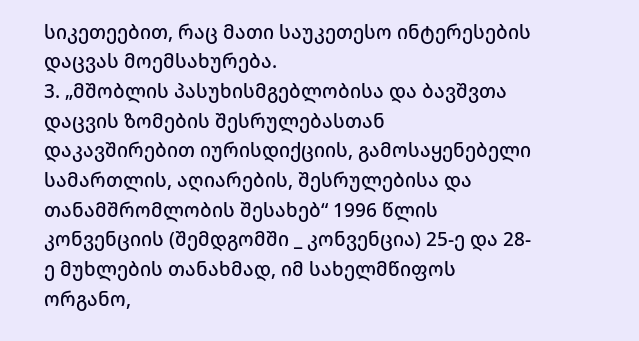სიკეთეებით, რაც მათი საუკეთესო ინტერესების დაცვას მოემსახურება.
3. „მშობლის პასუხისმგებლობისა და ბავშვთა დაცვის ზომების შესრულებასთან დაკავშირებით იურისდიქციის, გამოსაყენებელი სამართლის, აღიარების, შესრულებისა და თანამშრომლობის შესახებ“ 1996 წლის კონვენციის (შემდგომში _ კონვენცია) 25-ე და 28-ე მუხლების თანახმად, იმ სახელმწიფოს ორგანო,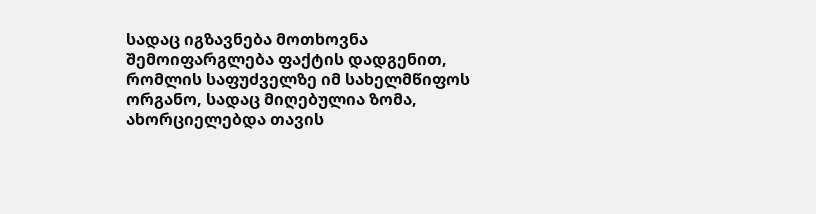სადაც იგზავნება მოთხოვნა შემოიფარგლება ფაქტის დადგენით, რომლის საფუძველზე იმ სახელმწიფოს ორგანო, სადაც მიღებულია ზომა, ახორციელებდა თავის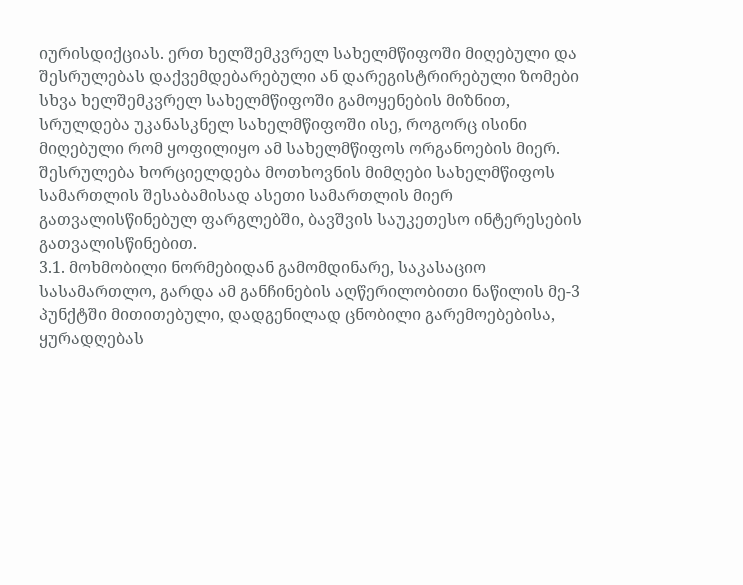იურისდიქციას. ერთ ხელშემკვრელ სახელმწიფოში მიღებული და შესრულებას დაქვემდებარებული ან დარეგისტრირებული ზომები სხვა ხელშემკვრელ სახელმწიფოში გამოყენების მიზნით, სრულდება უკანასკნელ სახელმწიფოში ისე, როგორც ისინი მიღებული რომ ყოფილიყო ამ სახელმწიფოს ორგანოების მიერ. შესრულება ხორციელდება მოთხოვნის მიმღები სახელმწიფოს სამართლის შესაბამისად ასეთი სამართლის მიერ გათვალისწინებულ ფარგლებში, ბავშვის საუკეთესო ინტერესების გათვალისწინებით.
3.1. მოხმობილი ნორმებიდან გამომდინარე, საკასაციო სასამართლო, გარდა ამ განჩინების აღწერილობითი ნაწილის მე-3 პუნქტში მითითებული, დადგენილად ცნობილი გარემოებებისა, ყურადღებას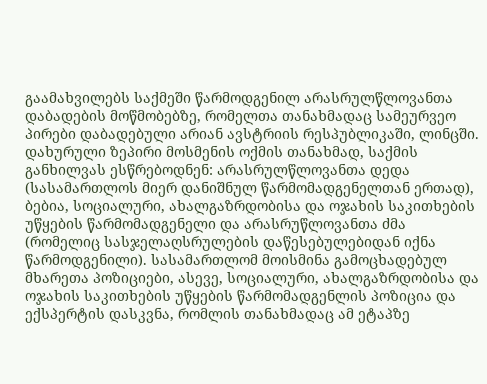გაამახვილებს საქმეში წარმოდგენილ არასრულწლოვანთა დაბადების მოწმობებზე, რომელთა თანახმადაც სამეურვეო პირები დაბადებული არიან ავსტრიის რესპუბლიკაში, ლინცში. დახურული ზეპირი მოსმენის ოქმის თანახმად, საქმის განხილვას ესწრებოდნენ: არასრულწლოვანთა დედა (სასამართლოს მიერ დანიშნულ წარმომადგენელთან ერთად), ბებია, სოციალური, ახალგაზრდობისა და ოჯახის საკითხების უწყების წარმომადგენელი და არასრუწლოვანთა ძმა (რომელიც სასჯელაღსრულების დაწესებულებიდან იქნა წარმოდგენილი). სასამართლომ მოისმინა გამოცხადებულ მხარეთა პოზიციები, ასევე, სოციალური, ახალგაზრდობისა და ოჯახის საკითხების უწყების წარმომადგენლის პოზიცია და ექსპერტის დასკვნა, რომლის თანახმადაც ამ ეტაპზე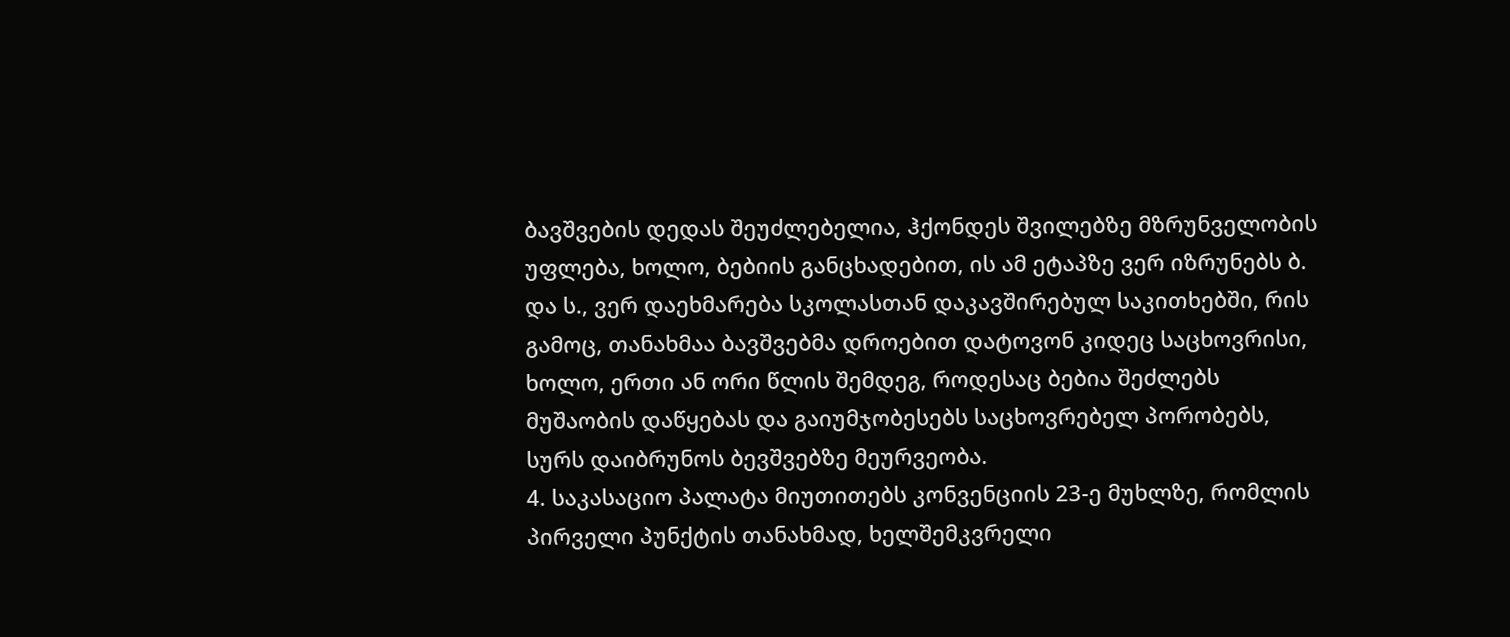ბავშვების დედას შეუძლებელია, ჰქონდეს შვილებზე მზრუნველობის უფლება, ხოლო, ბებიის განცხადებით, ის ამ ეტაპზე ვერ იზრუნებს ბ. და ს., ვერ დაეხმარება სკოლასთან დაკავშირებულ საკითხებში, რის გამოც, თანახმაა ბავშვებმა დროებით დატოვონ კიდეც საცხოვრისი, ხოლო, ერთი ან ორი წლის შემდეგ, როდესაც ბებია შეძლებს მუშაობის დაწყებას და გაიუმჯობესებს საცხოვრებელ პორობებს, სურს დაიბრუნოს ბევშვებზე მეურვეობა.
4. საკასაციო პალატა მიუთითებს კონვენციის 23-ე მუხლზე, რომლის პირველი პუნქტის თანახმად, ხელშემკვრელი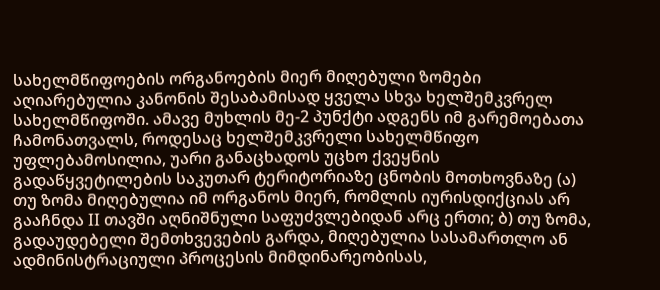სახელმწიფოების ორგანოების მიერ მიღებული ზომები აღიარებულია კანონის შესაბამისად ყველა სხვა ხელშემკვრელ სახელმწიფოში. ამავე მუხლის მე-2 პუნქტი ადგენს იმ გარემოებათა ჩამონათვალს, როდესაც ხელშემკვრელი სახელმწიფო უფლებამოსილია, უარი განაცხადოს უცხო ქვეყნის გადაწყვეტილების საკუთარ ტერიტორიაზე ცნობის მოთხოვნაზე (ა) თუ ზომა მიღებულია იმ ორგანოს მიერ, რომლის იურისდიქციას არ გააჩნდა II თავში აღნიშნული საფუძვლებიდან არც ერთი; ბ) თუ ზომა, გადაუდებელი შემთხვევების გარდა, მიღებულია სასამართლო ან ადმინისტრაციული პროცესის მიმდინარეობისას,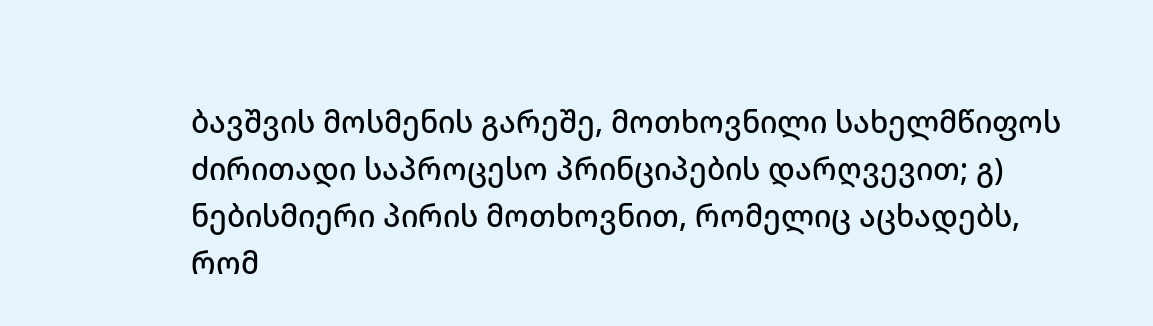ბავშვის მოსმენის გარეშე, მოთხოვნილი სახელმწიფოს ძირითადი საპროცესო პრინციპების დარღვევით; გ) ნებისმიერი პირის მოთხოვნით, რომელიც აცხადებს, რომ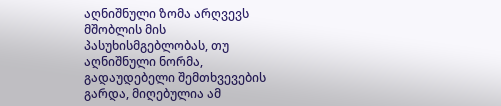აღნიშნული ზომა არღვევს მშობლის მის პასუხისმგებლობას, თუ აღნიშნული ნორმა, გადაუდებელი შემთხვევების გარდა, მიღებულია ამ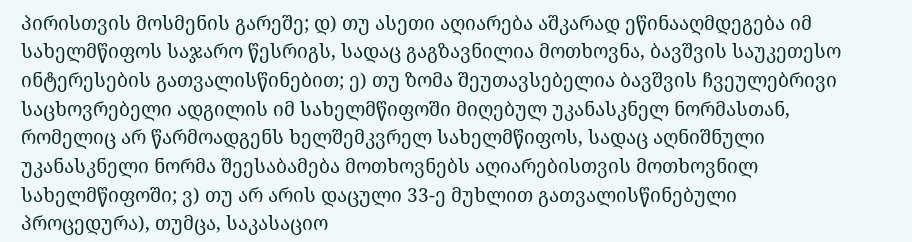პირისთვის მოსმენის გარეშე; დ) თუ ასეთი აღიარება აშკარად ეწინააღმდეგება იმ სახელმწიფოს საჯარო წესრიგს, სადაც გაგზავნილია მოთხოვნა, ბავშვის საუკეთესო ინტერესების გათვალისწინებით; ე) თუ ზომა შეუთავსებელია ბავშვის ჩვეულებრივი საცხოვრებელი ადგილის იმ სახელმწიფოში მიღებულ უკანასკნელ ნორმასთან, რომელიც არ წარმოადგენს ხელშემკვრელ სახელმწიფოს, სადაც აღნიშნული უკანასკნელი ნორმა შეესაბამება მოთხოვნებს აღიარებისთვის მოთხოვნილ სახელმწიფოში; ვ) თუ არ არის დაცული 33-ე მუხლით გათვალისწინებული პროცედურა), თუმცა, საკასაციო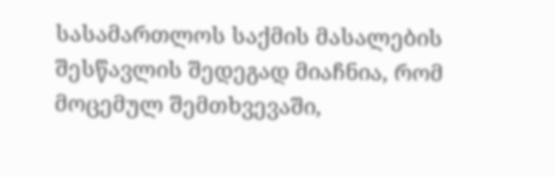სასამართლოს საქმის მასალების შესწავლის შედეგად მიაჩნია, რომ მოცემულ შემთხვევაში,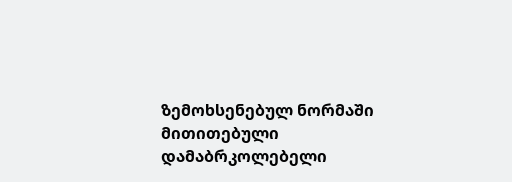ზემოხსენებულ ნორმაში მითითებული დამაბრკოლებელი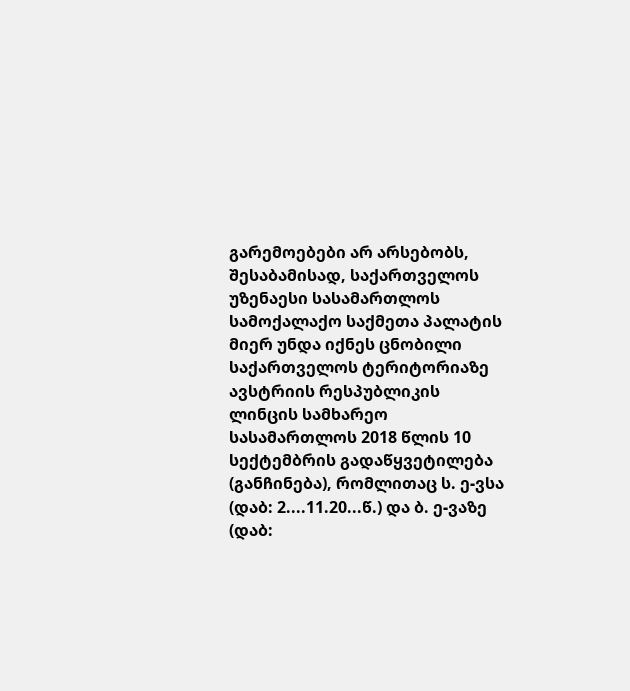გარემოებები არ არსებობს, შესაბამისად, საქართველოს უზენაესი სასამართლოს სამოქალაქო საქმეთა პალატის მიერ უნდა იქნეს ცნობილი საქართველოს ტერიტორიაზე ავსტრიის რესპუბლიკის ლინცის სამხარეო სასამართლოს 2018 წლის 10 სექტემბრის გადაწყვეტილება (განჩინება), რომლითაც ს. ე-ვსა (დაბ: 2....11.20...წ.) და ბ. ე-ვაზე (დაბ: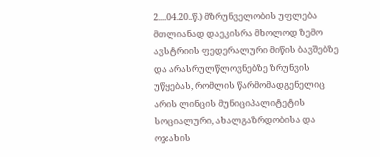2....04.20..წ.) მზრუნველობის უფლება მთლიანად დაეკისრა მხოლოდ ზემო ავსტრიის ფედერალური მიწის ბავშებზე და არასრულწლოვნებზე ზრუნვის უწყებას, რომლის წარმომადგენელიც არის ლინცის მუნიციპალიტეტის სოციალური, ახალგაზრდობისა და ოჯახის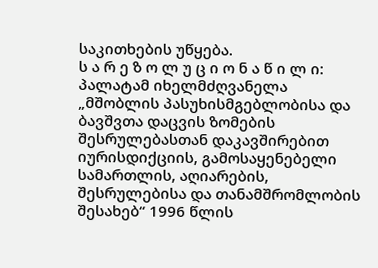საკითხების უწყება.
ს ა რ ე ზ ო ლ უ ც ი ო ნ ა წ ი ლ ი:
პალატამ იხელმძღვანელა „მშობლის პასუხისმგებლობისა და ბავშვთა დაცვის ზომების შესრულებასთან დაკავშირებით იურისდიქციის, გამოსაყენებელი სამართლის, აღიარების, შესრულებისა და თანამშრომლობის შესახებ“ 1996 წლის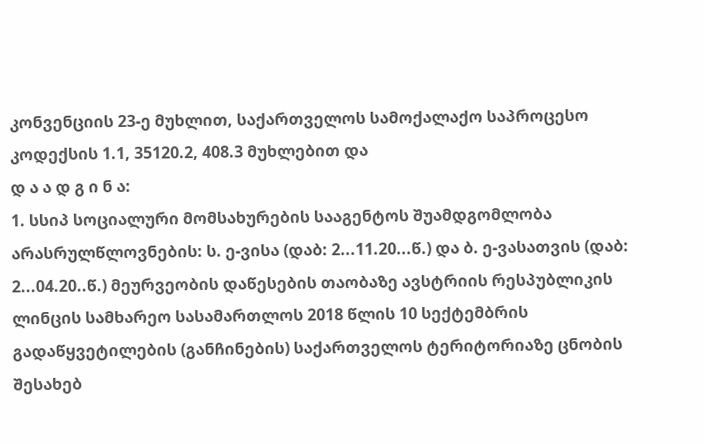კონვენციის 23-ე მუხლით, საქართველოს სამოქალაქო საპროცესო კოდექსის 1.1, 35120.2, 408.3 მუხლებით და
დ ა ა დ გ ი ნ ა:
1. სსიპ სოციალური მომსახურების სააგენტოს შუამდგომლობა არასრულწლოვნების: ს. ე-ვისა (დაბ: 2...11.20...წ.) და ბ. ე-ვასათვის (დაბ: 2...04.20..წ.) მეურვეობის დაწესების თაობაზე ავსტრიის რესპუბლიკის ლინცის სამხარეო სასამართლოს 2018 წლის 10 სექტემბრის გადაწყვეტილების (განჩინების) საქართველოს ტერიტორიაზე ცნობის შესახებ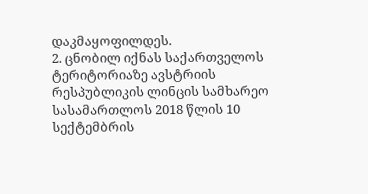დაკმაყოფილდეს.
2. ცნობილ იქნას საქართველოს ტერიტორიაზე ავსტრიის რესპუბლიკის ლინცის სამხარეო სასამართლოს 2018 წლის 10 სექტემბრის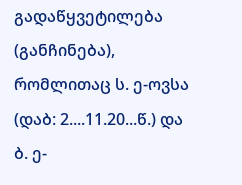გადაწყვეტილება (განჩინება), რომლითაც ს. ე-ოვსა (დაბ: 2....11.20...წ.) და ბ. ე-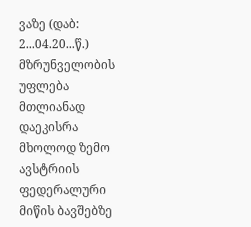ვაზე (დაბ: 2...04.20...წ.) მზრუნველობის უფლება მთლიანად დაეკისრა მხოლოდ ზემო ავსტრიის ფედერალური მიწის ბავშებზე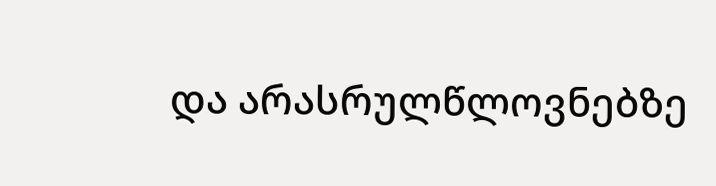და არასრულწლოვნებზე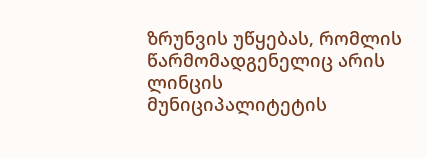ზრუნვის უწყებას, რომლის წარმომადგენელიც არის ლინცის მუნიციპალიტეტის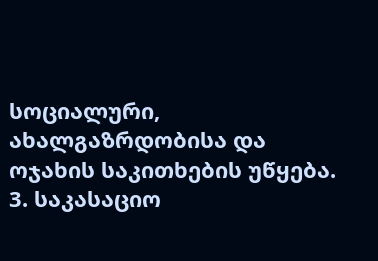სოციალური, ახალგაზრდობისა და ოჯახის საკითხების უწყება.
3. საკასაციო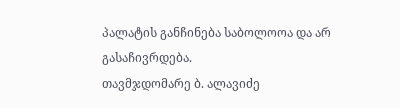პალატის განჩინება საბოლოოა და არ გასაჩივრდება.
თავმჯდომარე ბ. ალავიძე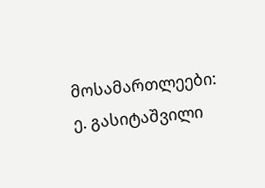მოსამართლეები: ე. გასიტაშვილი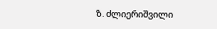ზ. ძლიერიშვილი